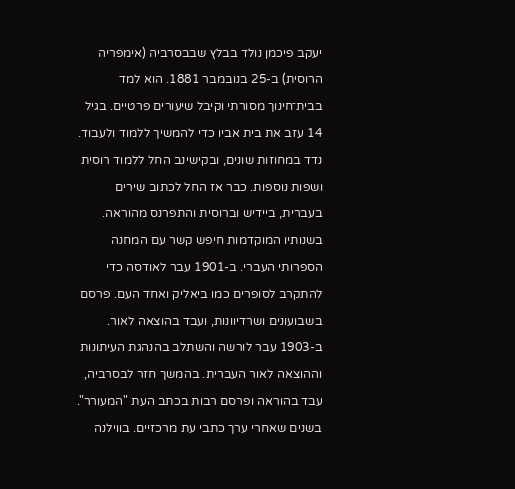יעקב פיכמן נולד בבלץ שבבסרביה (אימפריה הרוסית) ב-25 בנובמבר 1881. הוא למד בבית־חינוך מסורתי וקיבל שיעורים פרטיים. בגיל 14 עזב את בית אביו כדי להמשיך ללמוד ולעבוד. נדד במחוזות שונים, ובקישינב החל ללמוד רוסית ושפות נוספות. כבר אז החל לכתוב שירים בעברית, ביידיש וברוסית והתפרנס מהוראה.
בשנותיו המוקדמות חיפש קשר עם המחנה הספרותי העברי. ב-1901 עבר לאודסה כדי להתקרב לסופרים כמו ביאליק ואחד העם. פרסם בשבועונים ושרדיוונות, ועבד בהוצאה לאור. ב-1903 עבר לורשה והשתלב בהנהגת העיתונות וההוצאה לאור העברית. בהמשך חזר לבסרביה, עבד בהוראה ופרסם רבות בכתב העת "המעורר".
בשנים שאחרי ערך כתבי עת מרכזיים. בווילנה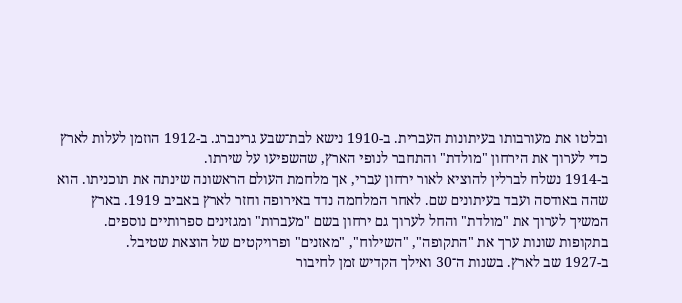ובלטו את מעורבותו בעיתונות העברית. ב-1910 נישא לבת־שבע גרינברג. ב-1912 הוזמן לעלות לארץ כדי לערוך את הירחון "מולדת" והתחבר לנופי הארץ, שהשפיעו על שירתו.
ב-1914 נשלח לברלין להוציא לאור ירחון עברי, אך מלחמת העולם הראשונה שינתה את תוכניתו. הוא שהה באודסה ועבד בעיתונים שם. לאחר המלחמה נדד באירופה וחזר לארץ באביב 1919. בארץ המשיך לערוך את "מולדת" והחל לערוך גם ירחון בשם "מעברות" ומגזינים ספרותיים נוספים. בתקופות שונות ערך את "התקופה", "השילוח", "מאזנים" ופרויקטים של הוצאת שטיבל.
ב-1927 שב לארץ. בשנות ה־30 ואילך הקדיש זמן לחיבור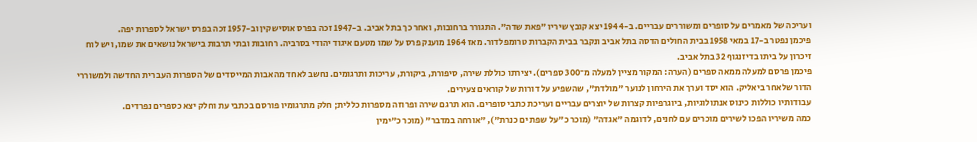ועריכה של מאמרים על סופרים ומשוררים עבריים. ב-1944 יצא קובץ שיריו "פאת שדה". התגורר ברחובות, ואחר כך בתל אביב. ב-1947 זכה בפרס אוסישקין וב-1957 זכה בפרס ישראל לספרות יפה.
פיכמן נפטר ב-17 במאי 1958 בבית החולים הדסה בתל אביב ונקבר בבית הקברות טרומפלדור. מאז 1964 מוענק פרס על שמו מטעם איגוד יהודי בסרביה. רחובות ובתי תרבות בישראל נושאים את שמו, ויש לוח זיכרון על ביתו בדיזנגוף 32 בתל אביב.
פיכמן פרסם למעלה ממאה ספרים (הערה: המקור מציין למעלה מ־300 ספרים). יצירתו כוללת שירה, סיפורת, ביקורת, עריכות ותרגומים. נחשב לאחד מהאבות המייסדים של הספרות העברית החדשה ולמשוררי הדור שלאחר ביאליק. הוא יסד וערך את הירחון לנוער "מולדת", שהשפיע על דורות של קוראים צעירים.
עבודותיו כוללות כינוס אנתולוגיות, ביוגרפיות קצרות של יוצרים עבריים ועריכת כתבי סופרים. הוא תרגם שירה ופרוזה מספרות כללית; חלק מתרגומיו פורסם בכתבי עת וחלק יצא כספרים נפרדים.
כמה משיריו הפכו לשירים מוכרים עם לחנים, לדוגמה "אגדה" (מוכר כ"על שפת ים כנרת"), "אורחה במדבר" (מוכר כ"ימין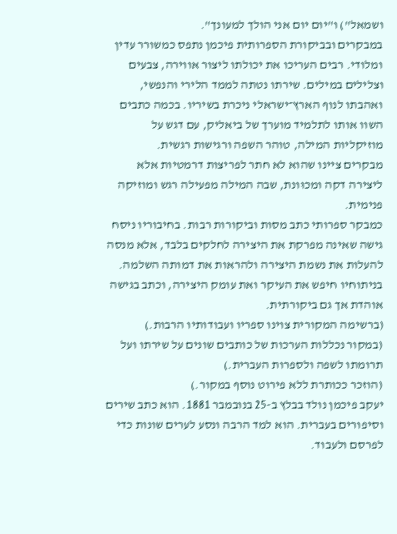ושמאל") ו"יום יום אני הולך למעונך".
במבקרים ובביקורת הספרותית פיכמן נתפס כמשורר עדין ומלודי. רבים העריכו את יכולתו ליצור אווירה, צבעים וצלילים במילים. שירתו נטתה לממד הלירי והנפשי, ואהבתו לנוף הארץ־ישראלי ניכרת בשיריו. בכמה כתבים השוו אותו לתלמיד מוערך של ביאליק, עם דגש על מוזיקליות המילה, טוהר השפה ורגישות רגשית.
מבקרים ציינו שהוא לא חתר לפריצות דרמטיות אלא ליצירה דקה ומכוּונת, שבה המילה מפעילה רגש ומוזיקה פנימית.
כמבקר ספרותי כתב מסות וביקורות רבות. בחיבוריו ניסח גישה שאינה מפרקת את היצירה לחלקים בלבד, אלא מנסה להעלות את נשמת היצירה ולהראות את דמותה השלמה. בניתוחיו חיפש את העיקר ואת עומק היצירה, וכתב בגישה אוהדת אך גם ביקורתית.
(ברשימה המקורית צוינו ספריו ועבודותיו הרבות.)
(במקור נכללות הערכות של כותבים שונים על שירתו ועל תרומתו לשפה ולספרות העברית.)
(הוזכר ככותרת ללא פירוט נוסף במקור.)
יעקב פיכמן נולד בבלץ ב-25 בנובמבר 1881. הוא כתב שירים וסיפורים בעברית. הוא למד הרבה ונסע לערים שונות כדי לפרסם ולעבוד.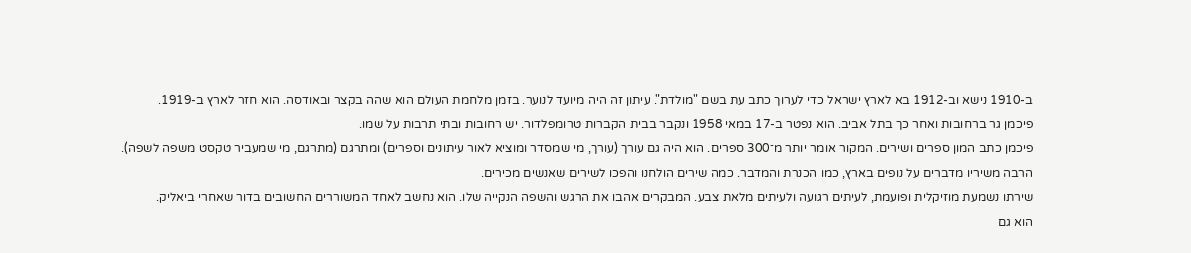ב-1910 נישא וב-1912 בא לארץ ישראל כדי לערוך כתב עת בשם "מולדת". עיתון זה היה מיועד לנוער. בזמן מלחמת העולם הוא שהה בקצר ובאודסה. הוא חזר לארץ ב-1919.
פיכמן גר ברחובות ואחר כך בתל אביב. הוא נפטר ב-17 במאי 1958 ונקבר בבית הקברות טרומפלדור. יש רחובות ובתי תרבות על שמו.
פיכמן כתב המון ספרים ושירים. המקור אומר יותר מ־300 ספרים. הוא היה גם עורך (עורך, מי שמסדר ומוציא לאור עיתונים וספרים) ומתרגם (מתרגם, מי שמעביר טקסט משפה לשפה).
הרבה משיריו מדברים על נופים בארץ, כמו הכנרת והמדבר. כמה שירים הולחנו והפכו לשירים שאנשים מכירים.
שירתו נשמעת מוזיקלית ופועמת, לעיתים רגועה ולעיתים מלאת צבע. המבקרים אהבו את הרגש והשפה הנקייה שלו. הוא נחשב לאחד המשוררים החשובים בדור שאחרי ביאליק.
הוא גם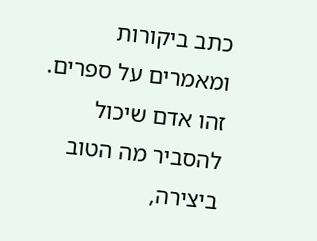כתב ביקורות ומאמרים על ספרים. זהו אדם שיכול להסביר מה הטוב ביצירה,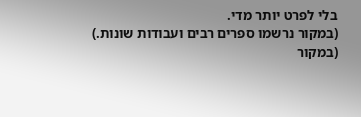בלי לפרט יותר מדי.
(במקור נרשמו ספרים רבים ועבודות שונות.)
(במקור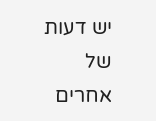יש דעות של אחרים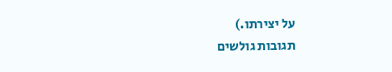על יצירתו.)
תגובות גולשים